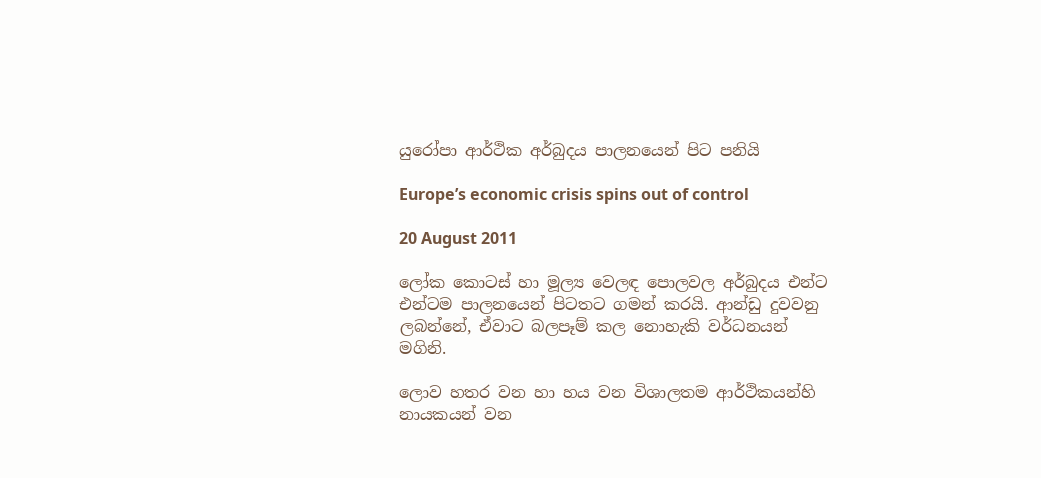යුරෝපා ආර්ථික අර්බුදය පාලනයෙන් පිට පනියි

Europe’s economic crisis spins out of control

20 August 2011

ලෝක කොටස් හා මූල්‍ය වෙලඳ පොලවල අර්බුදය එන්ට එන්ටම පාලනයෙන් පිටතට ගමන් කරයි. ආන්ඩු දුවවනු ලබන්නේ, ඒවාට බලපෑම් කල නොහැකි වර්ධනයන් මගිනි.

ලොව හතර වන හා හය වන විශාලතම ආර්ථිකයන්හි නායකයන් වන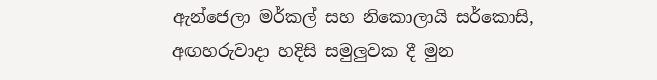ඇන්ජෙලා මර්කල් සහ නිකොලායි සර්කොසි, අඟහරුවාදා හදිසි සමුලුවක දී මුන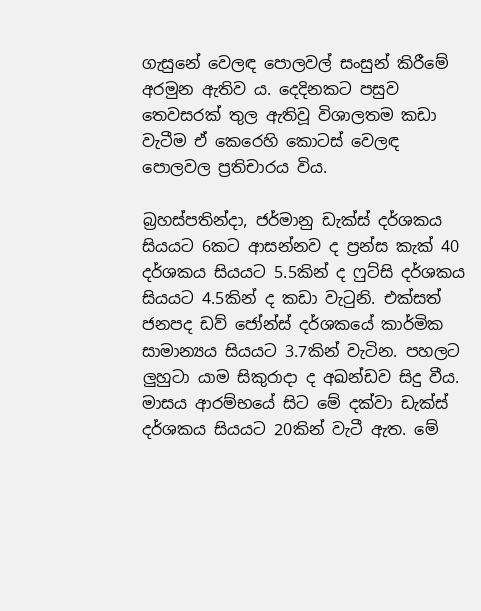ගැසුනේ වෙලඳ පොලවල් සංසුන් කිරීමේ අරමුන ඇතිව ය. දෙදිනකට පසුව තෙවසරක් තුල ඇතිවූ විශාලතම කඩා වැටීම ඒ කෙරෙහි කොටස් වෙලඳ පොලවල ප්‍රතිචාරය විය.

බ්‍රහස්පතින්දා, ජර්මානු ඩැක්ස් දර්ශකය සියයට 6කට ආසන්නව ද ප්‍රන්ස කැක් 40 දර්ශකය සියයට 5.5කින් ද ෆුට්සි දර්ශකය සියයට 4.5කින් ද කඩා වැටුනි. එක්සත් ජනපද ඩව් ජෝන්ස් දර්ශකයේ කාර්මික සාමාන්‍යය සියයට 3.7කින් වැටින. පහලට ලුහුටා යාම සිකුරාදා ද අඛන්ඩව සිදු වීය. මාසය ආරම්භයේ සිට මේ දක්වා ඩැක්ස් දර්ශකය සියයට 20කින් වැටී ඇත. මේ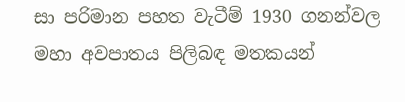සා පරිමාන පහත වැටීම් 1930 ගනන්වල මහා අවපාතය පිලිබඳ මතකයන්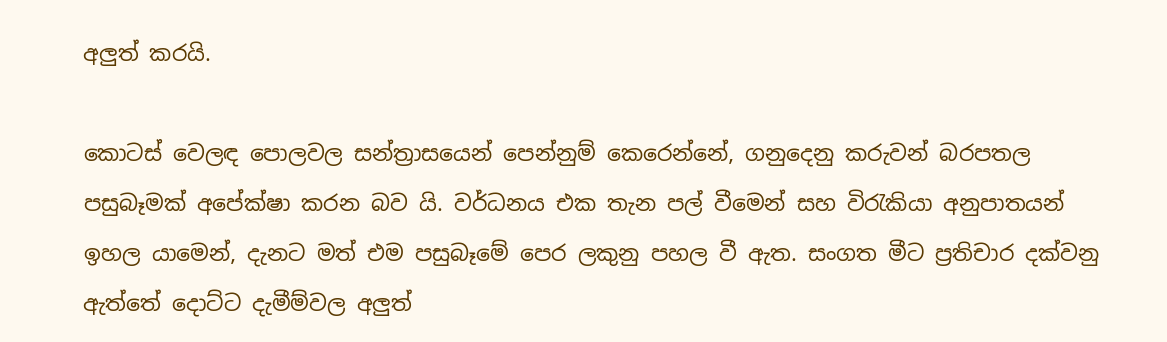අලුත් කරයි.

කොටස් වෙලඳ පොලවල සන්ත්‍රාසයෙන් පෙන්නුම් කෙරෙන්නේ, ගනුදෙනු කරුවන් බරපතල පසුබෑමක් අපේක්ෂා කරන බව යි. වර්ධනය එක තැන පල් වීමෙන් සහ විරැකියා අනුපාතයන් ඉහල යාමෙන්, දැනට මත් එම පසුබෑමේ පෙර ලකුනු පහල වී ඇත. සංගත මීට ප්‍රතිචාර දක්වනු ඇත්තේ දොට්ට දැමීම්වල අලුත්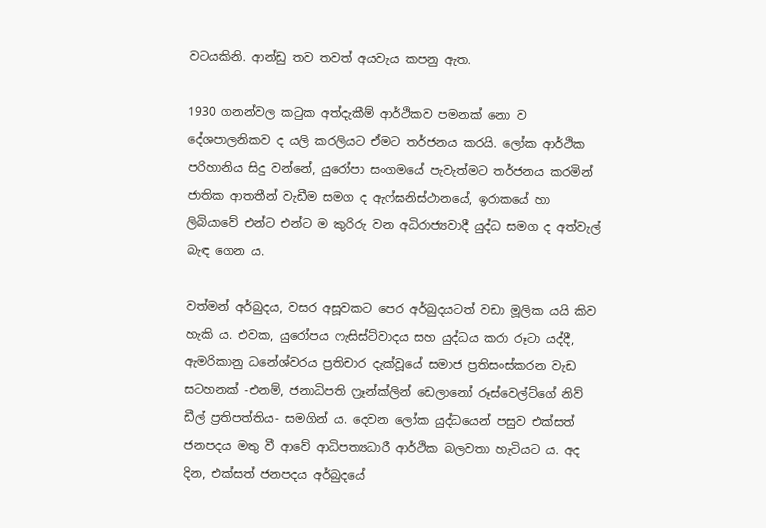වටයකිනි. ආන්ඩු තව තවත් අයවැය කපනු ඇත.

1930 ගනන්වල කටුක අත්දැකීම් ආර්ථිකව පමනක් නො ව දේශපාලනිකව ද යලි කරලියට ඒමට තර්ජනය කරයි. ලෝක ආර්ථික පරිහානිය සිදු වන්නේ, යුරෝපා සංගමයේ පැවැත්මට තර්ජනය කරමින් ජාතික ආතතීන් වැඩීම සමග ද ඇෆ්ඝනිස්ථානයේ, ඉරාකයේ හා ලිබියාවේ එන්ට එන්ට ම කුරිරු වන අධිරාජ්‍යවාදී යුද්ධ සමග ද අත්වැල් බැඳ ගෙන ය.

වත්මන් අර්බුදය, වසර අසූවකට පෙර අර්බුදයටත් වඩා මූලික යයි කිව හැකි ය. එවක, යුරෝපය ෆැසිස්ට්වාදය සහ යුද්ධය කරා රූටා යද්දී, ඇමරිකානු ධනේශ්වරය ප්‍රතිචාර දැක්වූයේ සමාජ ප්‍රතිසංස්කරන වැඩ සටහනක් -එනම්, ජනාධිපති ෆ්‍රෑන්ක්ලින් ඩෙලානෝ රූස්වෙල්ට්ගේ නිව් ඩීල් ප්‍රතිපත්තිය- සමගින් ය. දෙවන ලෝක යුද්ධයෙන් පසුව එක්සත් ජනපදය මතු වී ආවේ ආධිපත්‍යධාරී ආර්ථික බලවතා හැටියට ය. අද දින, එක්සත් ජනපදය අර්බුදයේ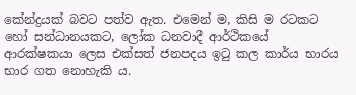කේන්ද්‍රයක් බවට පත්ව ඇත. එමෙන් ම, කිසි ම රටකට හෝ සන්ධානයකට, ලෝක ධනවාදී ආර්ථිකයේ ආරක්ෂකයා ලෙස එක්සත් ජනපදය ඉටු කල කාර්ය භාරය භාර ගත නොහැකි ය.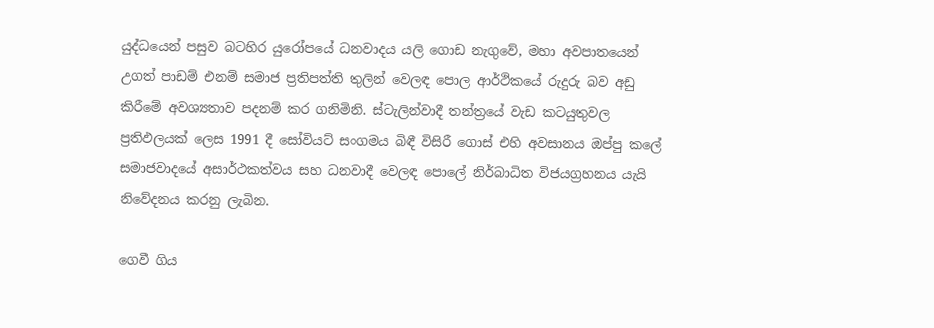යුද්ධයෙන් පසුව බටහිර යුරෝපයේ ධනවාදය යලි ගොඩ නැගුවේ, මහා අවපාතයෙන් උගත් පාඩම් එනම් සමාජ ප්‍රතිපත්ති තුලින් වෙලඳ පොල ආර්ථිකයේ රුදුරු බව අඩු කිරීමේ අවශ්‍යතාව පදනම් කර ගනිමිනි. ස්ටැලින්වාදී තන්ත්‍රයේ වැඩ කටයුතුවල ප්‍රතිඵලයක් ලෙස 1991 දී සෝවියට් සංගමය බිඳී විසිරී ගොස් එහි අවසානය ඔප්පු කලේ සමාජවාදයේ අසාර්ථකත්වය සහ ධනවාදී වෙලඳ පොලේ නිර්බාධිත විජයග්‍රහනය යැයි නිවේදනය කරනු ලැබින.

ගෙවී ගිය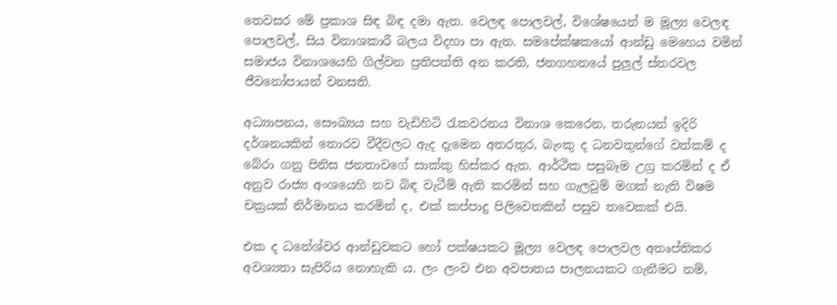තෙවසර මේ ප්‍රකාශ සිඳ බිඳ දමා ඇත. වෙලඳ පොලවල්, විශේෂයෙන් ම මූල්‍ය වෙලඳ පොලවල්, සිය විනාශකාරී බලය විදහා පා ඇත. සමපේක්ෂකයෝ ආන්ඩු මෙහෙය වමින් සමාජය විනාශයෙහි ගිල්වන ප්‍රතිපත්ති අන කරති, ජනගහනයේ පුලුල් ස්තරවල ජීවනෝපායන් වනසති.

අධ්‍යාපනය, සෞඛ්‍යය සහ වැඩිහිටි රැකවරනය විනාශ කෙරෙන, තරුනයන් ඉදිරි දර්ශනයකින් තොරව වීදීවලට ඇද දැමෙන අතරතුර, බැංකු ද ධනවතුන්ගේ වත්කම් ද බේරා ගනු පිනිස ජනතාවගේ සාක්කු හිස්කර ඇත. ආර්ථික පසුබෑම උග්‍ර කරමින් ද ඒ අනුව රාජ්‍ය අංශයෙහි නව බිඳ වැටීම් ඇති කරමින් සහ ගැලවුම් මගක් නැති විෂම චක්‍රයක් නිර්මානය කරමින් ද, එක් කප්පාදු පිලිවෙතකින් පසුව තවෙකක් එයි.

එක ද ධනේශ්වර ආන්ඩුවකට හෝ පක්ෂයකට මූල්‍ය වෙලඳ පොලවල අතෘප්තිකර අවශ්‍යතා සැපිරිය නොහැකි ය. ලං ලංව එන අවපාතය පාලනයකට ගැනීමට නම්,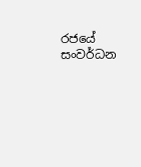රජයේ සංවර්ධන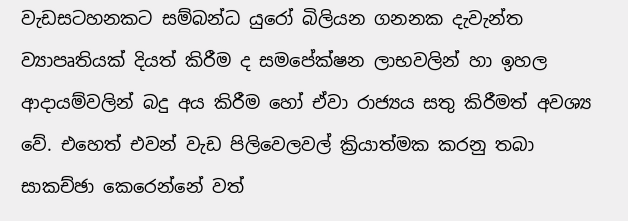වැඩසටහනකට සම්බන්ධ යුරෝ බිලියන ගනනක දැවැන්ත ව්‍යාපෘතියක් දියත් කිරීම ද සමපේක්ෂන ලාභවලින් හා ඉහල ආදායම්වලින් බදු අය කිරීම හෝ ඒවා රාජ්‍යය සතු කිරීමත් අවශ්‍ය වේ. එහෙත් එවන් වැඩ පිලිවෙලවල් ක්‍රියාත්මක කරනු තබා සාකච්ඡා කෙරෙන්නේ වත්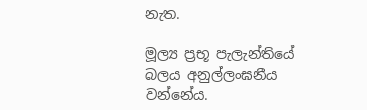නැත.

මූල්‍ය ප්‍රභූ පැලැන්තියේ බලය අනුල්ලංඝනීය වන්නේය.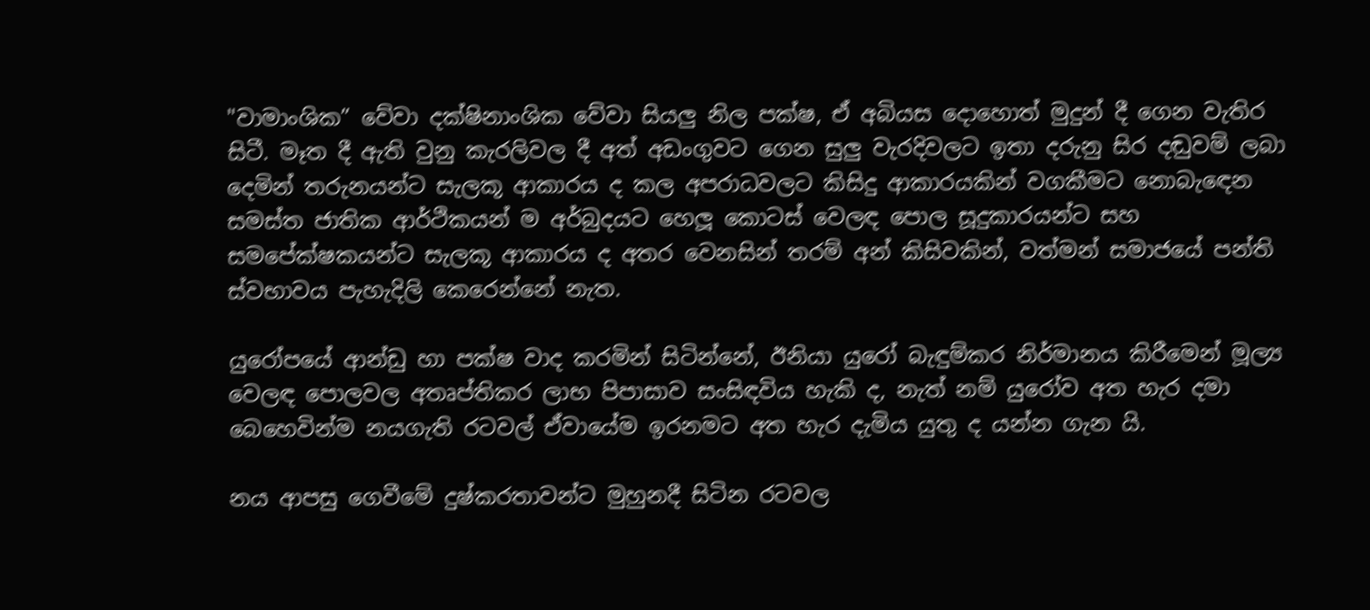"වාමාංශික” වේවා දක්ෂිනාංශික වේවා සියලු නිල පක්ෂ, ඒ අබියස දොහොත් මුදුන් දී ගෙන වැතිර සිටී. මෑත දී ඇති වුනු කැරලිවල දී අත් අඩංගුවට ගෙන සුලු වැරදිවලට ඉතා දරුනු සිර දඬුවම් ලබා දෙමින් තරුනයන්ට සැලකූ ආකාරය ද කල අපරාධවලට කිසිදු ආකාරයකින් වගකීමට නොබැඳෙන සමස්ත ජාතික ආර්ථිකයන් ම අර්බුදයට හෙලූ කොටස් වෙලඳ පොල සූදුකාරයන්ට සහ සමපේක්ෂකයන්ට සැලකූ ආකාරය ද අතර වෙනසින් තරම් අන් කිසිවකින්, වත්මන් සමාජයේ පන්ති ස්වභාවය පැහැදිලි කෙරෙන්නේ නැත.

යුරෝපයේ ආන්ඩු හා පක්ෂ වාද කරමින් සිටින්නේ, ඊනියා යුරෝ බැඳුම්කර නිර්මානය කිරීමෙන් මූල්‍ය වෙලඳ පොලවල අතෘප්තිකර ලාභ පිපාසාව සංසිඳවිය හැකි ද, නැත් නම් යුරෝව අත හැර දමා බෙහෙවින්ම නයගැති රටවල් ඒවායේම ඉරනමට අත හැර දැමිය යුතු ද යන්න ගැන යි.

නය ආපසු ගෙවීමේ දුෂ්කරතාවන්ට මුහුනදී සිටින රටවල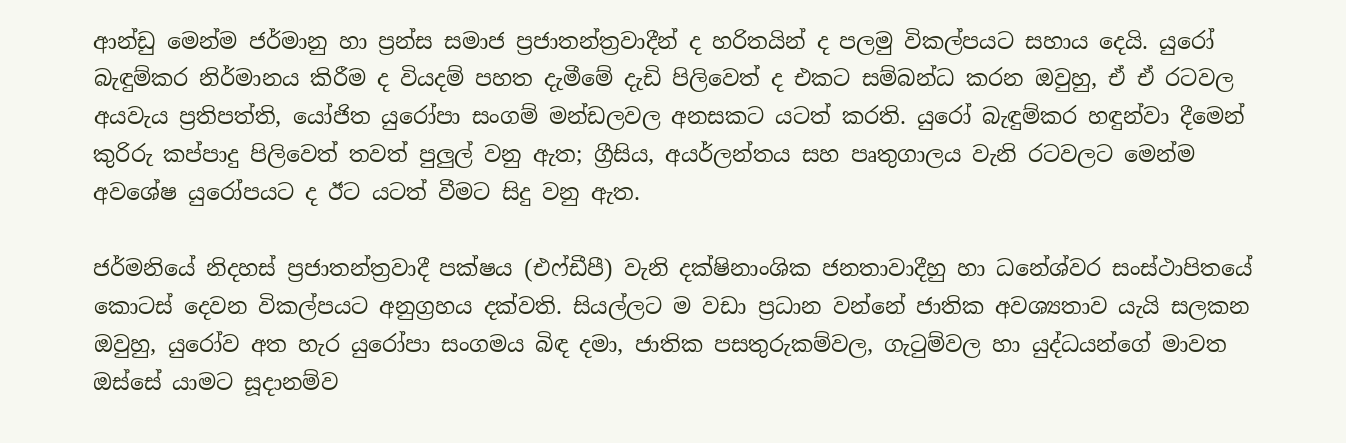ආන්ඩු මෙන්ම ජර්මානු හා ප්‍රන්ස සමාජ ප්‍රජාතන්ත්‍රවාදීන් ද හරිතයින් ද පලමු විකල්පයට සහාය දෙයි. යුරෝ බැඳුම්කර නිර්මානය කිරීම ද වියදම් පහත දැමීමේ දැඩි පිලිවෙත් ද එකට සම්බන්ධ කරන ඔවුහු, ඒ ඒ රටවල අයවැය ප්‍රතිපත්ති, යෝජිත යුරෝපා සංගම් මන්ඩලවල අනසකට යටත් කරති. යුරෝ බැඳුම්කර හඳුන්වා දීමෙන් කුරිරු කප්පාදු පිලිවෙත් තවත් පුලුල් වනු ඇත; ග්‍රීසිය, අයර්ලන්තය සහ පෘතුගාලය වැනි රටවලට මෙන්ම අවශේෂ යුරෝපයට ද ඊට යටත් වීමට සිදු වනු ඇත.

ජර්මනියේ නිදහස් ප්‍රජාතන්ත්‍රවාදී පක්ෂය (එෆ්ඩීපී) වැනි දක්ෂිනාංශික ජනතාවාදීහු හා ධනේශ්වර සංස්ථාපිතයේ කොටස් දෙවන විකල්පයට අනුග්‍රහය දක්වති. සියල්ලට ම වඩා ප්‍රධාන වන්නේ ජාතික අවශ්‍යතාව යැයි සලකන ඔවුහු, යුරෝව අත හැර යුරෝපා සංගමය බිඳ දමා, ජාතික පසතුරුකම්වල, ගැටුම්වල හා යුද්ධයන්ගේ මාවත ඔස්සේ යාමට සූදානම්ව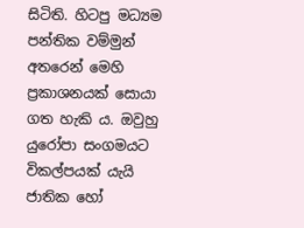සිටිති. හිටපු මධ්‍යම පන්තික වම්මුන් අතරෙන් මෙහි ප්‍රකාශනයක් සොයා ගත හැකි ය. ඔවුහු යුරෝපා සංගමයට විකල්පයක් යැයි ජාතික හෝ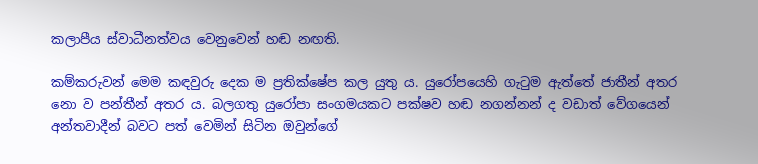කලාපීය ස්වාධීනත්වය වෙනුවෙන් හඬ නඟති.

කම්කරුවන් මෙම කඳවුරු දෙක ම ප්‍රතික්ෂේප කල යුතු ය. යුරෝපයෙහි ගැටුම ඇත්තේ ජාතීන් අතර නො ව පන්තීන් අතර ය. බලගතු යුරෝපා සංගමයකට පක්ෂව හඬ නගන්නන් ද වඩාත් වේගයෙන් අන්තවාදීන් බවට පත් වෙමින් සිටින ඔවුන්ගේ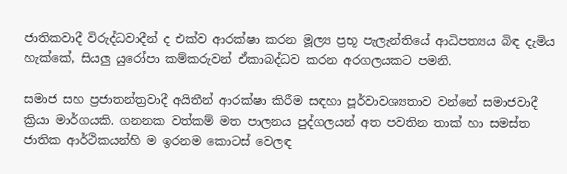ජාතිකවාදී විරුද්ධවාදීන් ද එක්ව ආරක්ෂා කරන මූල්‍ය ප්‍රභූ පැලැන්තියේ ආධිපත්‍යය බිඳ දැමිය හැක්කේ, සියලු යුරෝපා කම්කරුවන් ඒකාබද්ධව කරන අරගලයකට පමනි.

සමාජ සහ ප්‍රජාතන්ත්‍රවාදී අයිතීන් ආරක්ෂා කිරීම සඳහා පූර්වාවශ්‍යතාව වන්නේ සමාජවාදී ක්‍රියා මාර්ගයකි. ගනනක වත්කම් මත පාලනය පුද්ගලයන් අත පවතින තාක් හා සමස්ත ජාතික ආර්ථිකයන්හි ම ඉරනම කොටස් වෙලඳ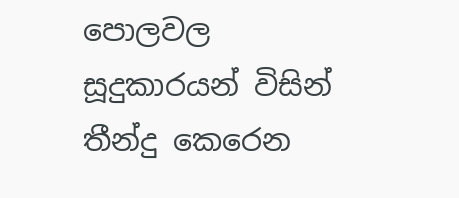පොලවල සූදුකාරයන් විසින් තීන්දු කෙරෙන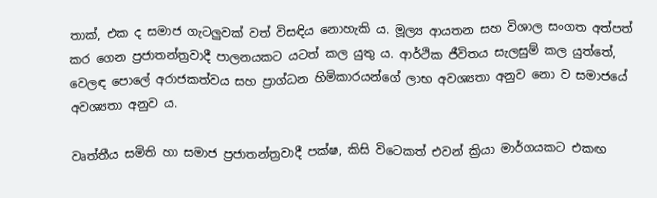තාක්, එක ද සමාජ ගැටලුවක් වත් විසඳිය නොහැකි ය. මූල්‍ය ආයතන සහ විශාල සංගත අත්පත් කර ගෙන ප්‍රජාතන්ත්‍රවාදී පාලනයකට යටත් කල යුතු ය. ආර්ථික ජීවිතය සැලසුම් කල යුත්තේ, වෙලඳ පොලේ අරාජකත්වය සහ ප්‍රාග්ධන හිමිකාරයන්ගේ ලාභ අවශ්‍යතා අනුව නො ව සමාජයේ අවශ්‍යතා අනුව ය.

වෘත්තීය සමිති හා සමාජ ප්‍රජාතන්ත්‍රවාදී පක්ෂ, කිසි විටෙකත් එවන් ක්‍රියා මාර්ගයකට එකඟ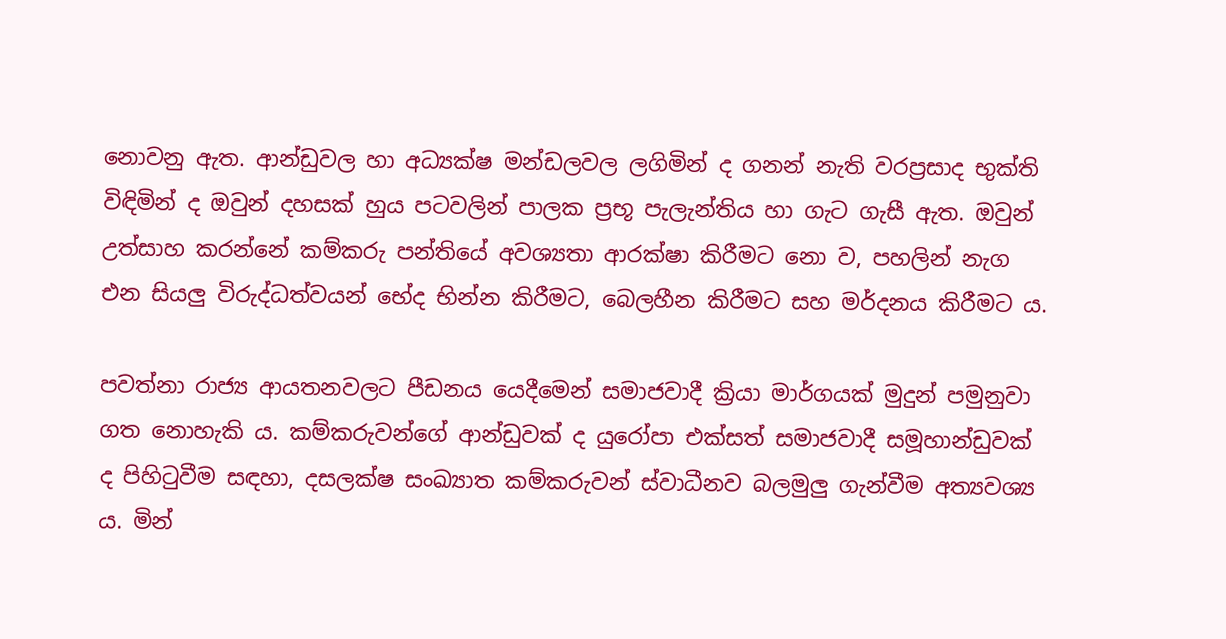නොවනු ඇත. ආන්ඩුවල හා අධ්‍යක්ෂ මන්ඩලවල ලගිමින් ද ගනන් නැති වරප්‍රසාද භුක්ති විඳිමින් ද ඔවුන් දහසක් හුය පටවලින් පාලක ප්‍රභූ පැලැන්තිය හා ගැට ගැසී ඇත. ඔවුන් උත්සාහ කරන්නේ කම්කරු පන්තියේ අවශ්‍යතා ආරක්ෂා කිරීමට නො ව, පහලින් නැග එන සියලු විරුද්ධත්වයන් භේද භින්න කිරීමට, බෙලහීන කිරීමට සහ මර්දනය කිරීමට ය.

පවත්නා රාජ්‍ය ආයතනවලට පීඩනය යෙදීමෙන් සමාජවාදී ක්‍රියා මාර්ගයක් මුදුන් පමුනුවා ගත නොහැකි ය. කම්කරුවන්ගේ ආන්ඩුවක් ද යුරෝපා එක්සත් සමාජවාදී සමූහාන්ඩුවක් ද පිහිටුවීම සඳහා, දසලක්ෂ සංඛ්‍යාත කම්කරුවන් ස්වාධීනව බලමුලු ගැන්වීම අත්‍යවශ්‍ය ය. මින්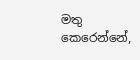මතු කෙරෙන්නේ,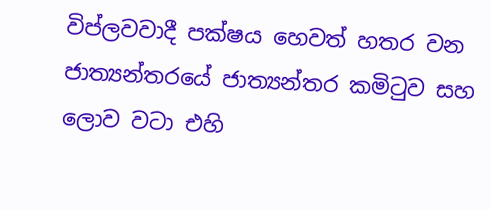විප්ලවවාදී පක්ෂය හෙවත් හතර වන ජාත්‍යන්තරයේ ජාත්‍යන්තර කමිටුව සහ ලොව වටා එහි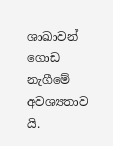ශාඛාවන් ගොඩ නැගීමේ අවශ්‍යතාව යි.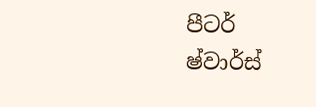පීටර් ෂ්වාර්ස්